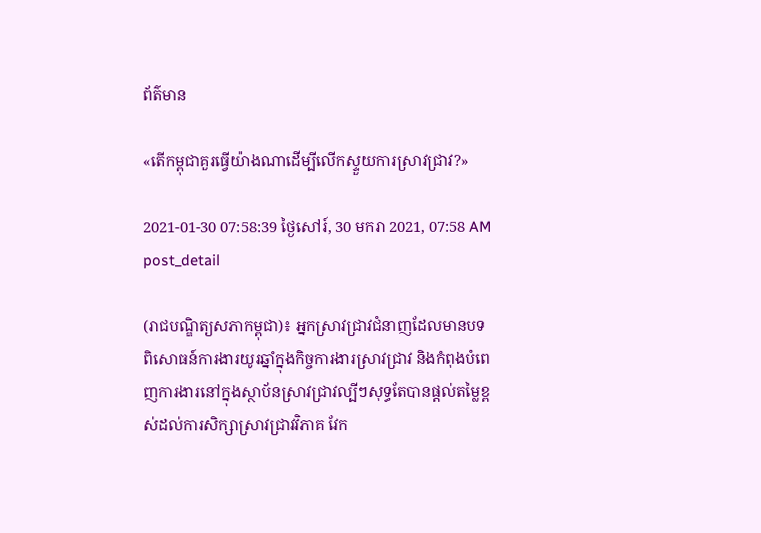ព័ត៌មាន

«តើកម្ពុជាគួរធ្វើយ៉ាងណាដើម្បីលើកស្ទួយការស្រាវជ្រាវ?»

2021-01-30 07:58:39 ថ្ងៃសៅរ៍, 30 មករា 2021, 07:58 AM
post_detail

(រាជបណ្ឌិត្យសភាកម្ពុជា)៖ អ្នកស្រាវជ្រាវជំនាញដែលមានបទពិសោធន៍ការងារយូរឆ្នាំក្នុងកិច្ចការងារស្រាវជ្រាវ និងកំពុងបំពេញការងារនៅក្នុងស្ថាប័នស្រាវជ្រាវល្បីៗសុទ្ធតែបានផ្តល់តម្លៃខ្ពស់ដល់ការសិក្សាស្រាវជ្រាវវិភាគ វែក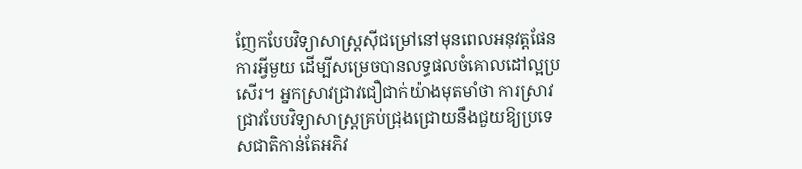ញែកបែបវិទ្យាសាស្រ្តស៊ីជម្រៅនៅមុនពេលអនុវត្តផែនការអ្វីមួយ ដើម្បីសម្រេចបានលទ្ធផលចំគោលដៅល្អប្រសើរ។ អ្នកស្រាវជ្រាវជឿជាក់យ៉ាងមុតមាំថា ការស្រាវជ្រាវបែបវិទ្យាសាស្រ្តគ្រប់ជ្រុងជ្រោយនឹងជួយឱ្យប្រទេសជាតិកាន់តែអភិវ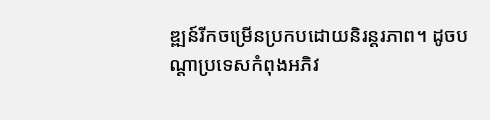ឌ្ឍន៍រីកចម្រើនប្រកបដោយនិរន្តរភាព។ ដូចបណ្តាប្រទេសកំពុងអភិវ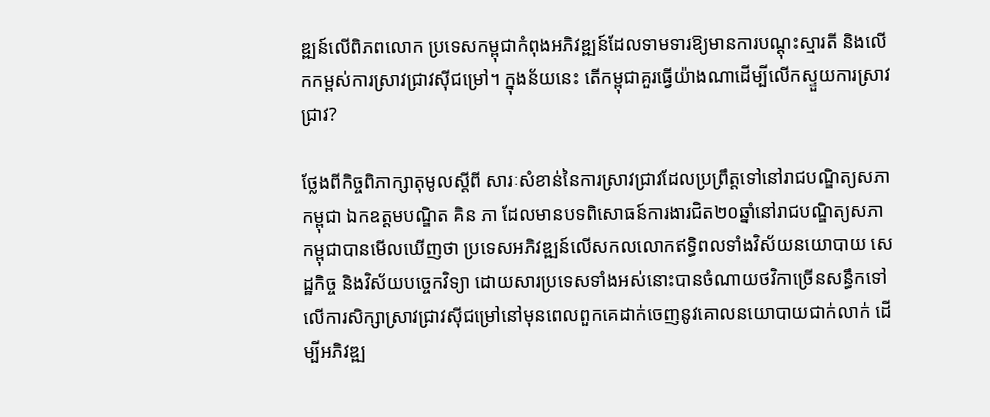ឌ្ឍន៍លើពិភពលោក ប្រទេសកម្ពុជាកំពុងអភិវឌ្ឍន៍ដែលទាមទារឱ្យមានការបណ្តុះស្មារតី និងលើកកម្ពស់ការស្រាវជ្រាវស៊ីជម្រៅ។ ក្នុងន័យនេះ តើកម្ពុជាគួរធ្វើយ៉ាងណាដើម្បីលើកស្ទួយការស្រាវជ្រាវ?

ថ្លែងពីកិច្ចពិភាក្សាតុមូលស្តីពី សារៈសំខាន់នៃការស្រាវជ្រាវដែលប្រព្រឹត្តទៅនៅរាជបណ្ឌិត្យសភាកម្ពុជា ឯកឧត្តមបណ្ឌិត គិន ភា ដែលមានបទពិសោធន៍ការងារជិត២០ឆ្នាំនៅរាជបណ្ឌិត្យសភាកម្ពុជាបានមើលឃើញថា ប្រទេសអភិវឌ្ឍន៍លើសកលលោកឥទ្ធិពលទាំងវិស័យនយោបាយ សេដ្ឋកិច្ច និងវិស័យបច្ចេកវិទ្យា ដោយសារប្រទេសទាំងអស់នោះបានចំណាយថវិកាច្រើនសន្ធឹកទៅលើការសិក្សាស្រាវជ្រាវស៊ីជម្រៅនៅមុនពេលពួកគេដាក់ចេញនូវគោលនយោបាយជាក់លាក់ ដើម្បីអភិវឌ្ឍ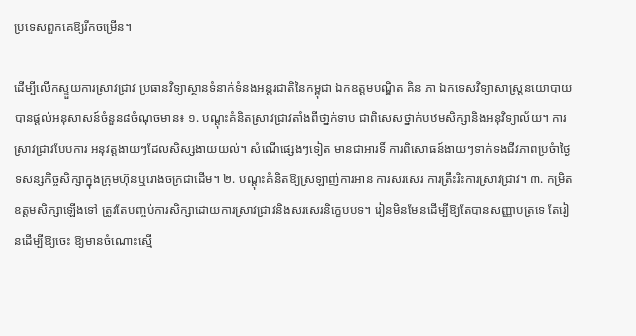ប្រទេសពួកគេឱ្យរីកចម្រើន។

ដើម្បីលើកស្ទួយការស្រាវជ្រាវ ប្រធានវិទ្យាស្ថានទំនាក់ទំនងអន្តរជាតិនៃកម្ពុជា ឯកឧត្តមបណ្ឌិត គិន ភា ឯកទេសវិទ្យាសាស្ត្រនយោបាយបានផ្តល់អនុសាសន៍ចំនួន៨ចំណុចមាន៖ ១. បណ្តុះគំនិតស្រាវជ្រាវតាំងពីថា្នក់ទាប ជាពិសេសថ្នាក់បឋមសិក្សានិងអនុវិទ្យាល័យ។ ការស្រាវជ្រាវបែបការ អនុវត្តងាយៗដែលសិស្សងាយយល់។ សំណើផេ្សងៗទៀត មានជាអារទិ៍ ការពិសោធន៍ងាយៗទាក់ទងជីវភាពប្រចំាថ្ងៃ ទសន្សកិច្ចសិក្សាក្នុងក្រុមហ៊ុនឬរោងចក្រជាដើម។ ២. បណ្តុះគំនិតឱ្យស្រឡាញ់ការអាន ការសរសេរ ការត្រឹះរិះការស្រាវជ្រាវ។ ៣. កម្រិតឧត្តមសិក្សាឡើងទៅ ត្រូវតែបញ្ចប់ការសិក្សាដោយការស្រាវជ្រាវនិងសរសេរនិក្ខេបបទ។ រៀនមិនមែនដើម្បីឱ្យតែបានសញ្ញាបត្រទេ តែរៀនដើម្បីឱ្យចេះ ឱ្យមានចំណោះស្មើ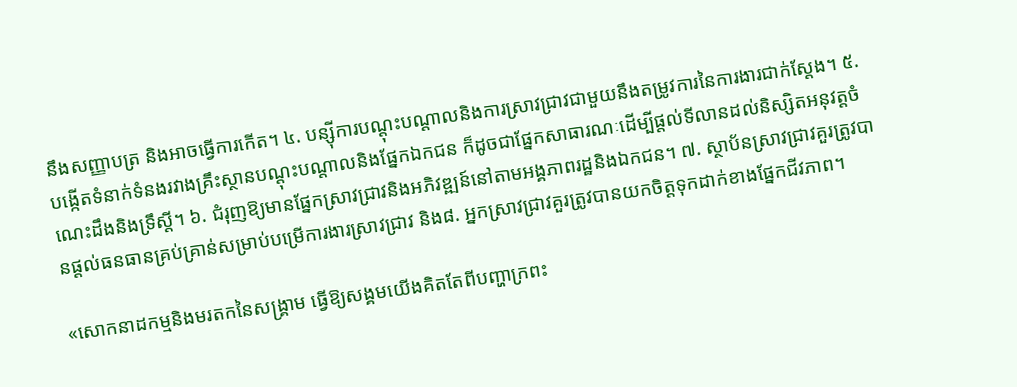នឹងសញ្ញាបត្រ និងអាចធ្វើការកើត។ ៤. បន្ស៊ីការបណ្ដុះបណ្ដាលនិងការស្រាវជ្រាវជាមួយនឹងតម្រូវការនៃការងារជាក់ស្ដែង។ ៥. បង្កើតទំនាក់ទំនងរវាងគ្រឹះស្ថានបណ្តុះបណ្ដាលនិងផ្នែកឯកជន ក៏ដូចជាផ្នែកសាធារណៈដើម្បីផ្តល់ទីលានដល់និស្សិតអនុវត្តចំណេះដឹងនិងទ្រឹស្ដី។ ៦. ជំរុញឱ្យមានផ្នែកស្រាវជ្រាវនិងអភិវឌ្ឍន៍នៅតាមអង្គភាពរដ្ឋនិងឯកជន។ ៧. ស្ថាប័នស្រាវជ្រាវគួរត្រូវបានផ្តល់ធនធានគ្រប់គ្រាន់សម្រាប់បម្រើការងារស្រាវជ្រាវ និង៨. អ្នកស្រាវជ្រាវគួរត្រូវបានយកចិត្តទុកដាក់ខាងផ្នែកជីវភាព។

«សោកនាដកម្មនិងមរតកនៃសង្គ្រាម ធ្វើឱ្យសង្គមយើងគិតតែពីបញ្ហាក្រពះ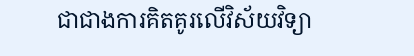ជាជាងការគិតគូរលើវិស័យវិទ្យា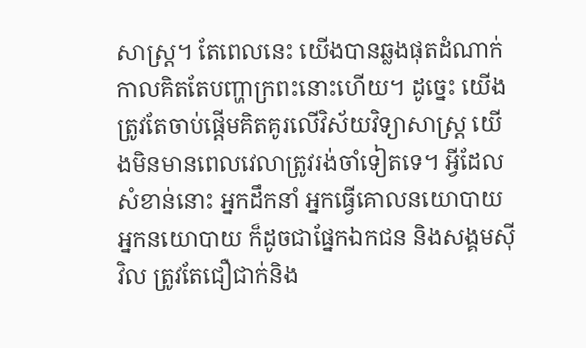សាស្រ្ត។ តែពេលនេះ យើងបានឆ្លងផុតដំណាក់កាលគិតតែបញ្ហាក្រពះនោះហើយ។ ដូច្នេះ យើងត្រូវតែចាប់ផ្តើមគិតគូរលើវិស័យវិទ្យាសាស្ត្រ យើងមិនមានពេលវេលាត្រូវរង់ចាំទៀតទេ។ អ្វីដែលសំខាន់នោះ អ្នកដឹកនាំ អ្នកធ្វើគោលនយោបាយអ្នកនយោបាយ ក៏ដូចជាផ្នែកឯកជន និងសង្គមស៊ីវិល ត្រូវតែជឿជាក់និង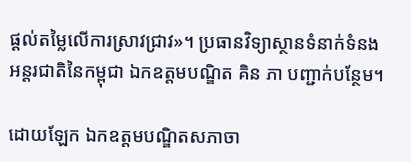ផ្តល់តម្លៃលើការស្រាវជ្រាវ»។ ប្រធានវិទ្យាស្ថានទំនាក់ទំនងអន្តរជាតិនៃកម្ពុជា ឯកឧត្តមបណ្ឌិត គិន ភា បញ្ជាក់បន្ថែម។

ដោយឡែក ឯកឧត្តមបណ្ឌិតសភាចា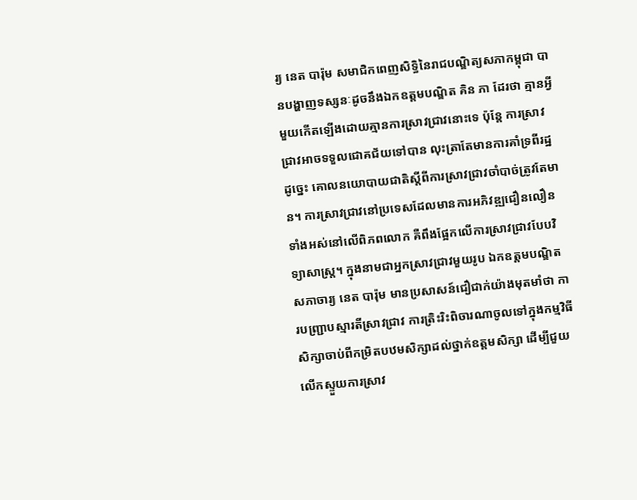រ្យ នេត បារ៉ុម សមាជិកពេញសិទ្ធិនៃរាជបណ្ឌិត្យសភាកម្ពុជា បានបង្ហាញទស្សនៈដូចនឹងឯកឧត្តមបណ្ឌិត គិន ភា ដែរថា គ្មានអ្វីមួយកើតឡើងដោយគ្មានការស្រាវជ្រាវនោះទេ ប៉ុន្តែ ការស្រាវជ្រាវអាចទទួលជោគជ័យទៅបាន លុះត្រាតែមានការគាំទ្រពីរដ្ឋ ដូច្នេះ គោលនយោបាយជាតិស្តីពីការស្រាវជ្រាវចាំបាច់ត្រូវតែមាន។ ការស្រាវជ្រាវនៅប្រទេសដែលមានការអភិវឌ្ឍជឿនលឿនទាំងអស់នៅលើពិភពលោក គឺពឹងផ្អែកលើការស្រាវជ្រាវបែបវិទ្យាសាស្រ្ត។ ក្នុងនាមជាអ្នកស្រាវជ្រាវមួយរូប ឯកឧត្តមបណ្ឌិតសភាចារ្យ នេត បារ៉ុម មានប្រសាសន៍ជឿជាក់យ៉ាងមុតមាំថា ការបញ្ជ្រាបស្មារតីស្រាវជ្រាវ ការត្រិះរិះពិចារណាចូលទៅក្នុងកម្មវិធីសិក្សាចាប់ពីកម្រិតបឋមសិក្សាដល់ថ្នាក់ឧត្តមសិក្សា ដើម្បីជួយលើកស្ទួយការស្រាវ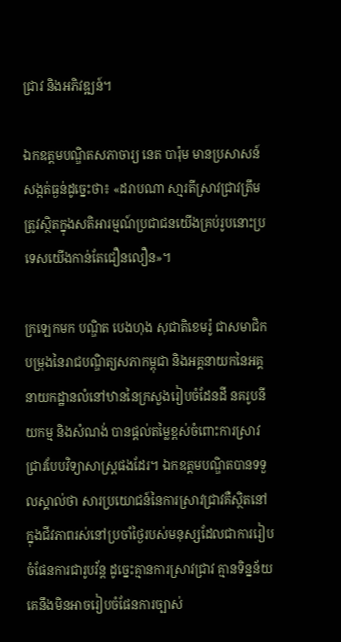ជ្រាវ និងអភិវឌ្ឍន៍។

ឯកឧត្តមបណ្ឌិតសភាចារ្យ នេត បារ៉ុម មានប្រសាសន៍សង្កត់ធ្ងន់ដូច្នេះថា៖ «ដរាបណា សា្មរតីស្រាវជ្រាវត្រឹមត្រូវស្ថិតក្នុងសតិអារម្មណ៍ប្រជាជនយើងគ្រប់រូបនោះប្រទេសយើងកាន់តែជឿនលឿន»។

ក្រឡេកមក បណ្ឌិត បេងហុង សុជាតិខេមរ៉ូ ជាសមាជិកបម្រុងនៃរាជបណ្ឌិត្យសភាកម្ពុជា និងអគ្គនាយកនៃអគ្គនាយកដ្ឋានលំនៅឋាននៃក្រសួងរៀបចំដែនដី នគរូបនីយកម្ម និងសំណង់ បានផ្តល់តម្លៃខ្ពស់ចំពោះការស្រាវជ្រាវបែបវិទ្យាសាស្រ្តផងដែរ។ ឯកឧត្តមបណ្ឌិតបានទទួលស្គាល់ថា សារប្រយោជន៍នៃការស្រាវជ្រាវគឺស្ថិតនៅក្នុងជីវភាពរស់នៅប្រចាំថ្ងៃរបស់មនុស្សដែលជាការរៀបចំផែនការជារូបវ័ន្ត ដូច្នេះគ្មានការស្រាវជ្រាវ គ្មានទិន្នន័យ គេនឹងមិនអាចរៀបចំផែនការច្បាស់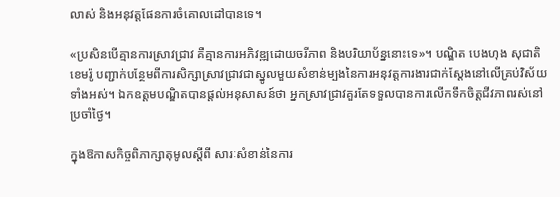លាស់ និងអនុវត្តផែនការចំគោលដៅបានទេ។

«ប្រសិនបើគ្មានការស្រាវជ្រាវ គឺគ្មានការអភិវឌ្ឍដោយចរីភាព និងបរិយាប័ន្ននោះទេ»។ បណ្ឌិត បេងហុង សុជាតិខេមរ៉ូ បញ្ជាក់បន្ថែមពីការសិក្សាស្រាវជ្រាវជាស្នូលមួយសំខាន់ម្បងនៃការអនុវត្តការងារជាក់ស្តែងនៅលើគ្រប់វិស័យទាំងអស់។ ឯកឧត្តមបណ្ឌិតបានផ្តល់អនុសាសន៍ថា អ្នកស្រាវជ្រាវគួរតែទទួលបានការលើកទឹកចិត្តជីវភាពរស់នៅប្រចាំថ្ងៃ។

ក្នុងឱកាសកិច្ចពិភាក្សាតុមូលស្តីពី សារៈសំខាន់នៃការ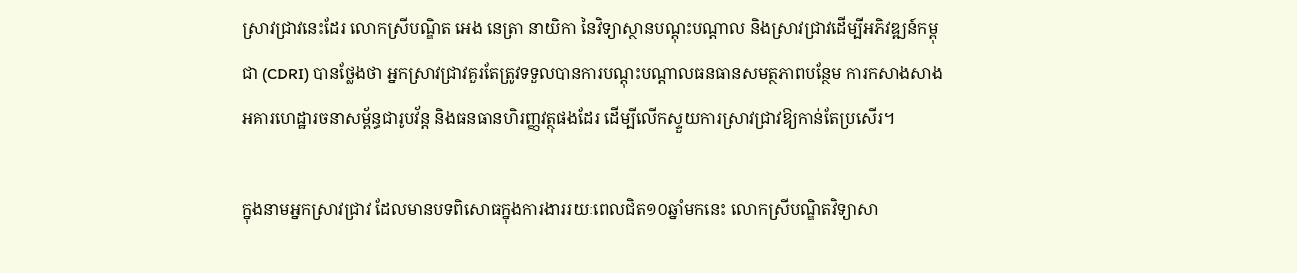ស្រាវជ្រាវនេះដែរ លោកស្រីបណ្ឌិត អេង នេត្រា នាយិកា នៃវិទ្យាស្ថានបណ្តុះបណ្តាល និងស្រាវជ្រាវដើម្បីអភិវឌ្ឍន៍កម្ពុជា (CDRI) បានថ្លែងថា អ្នកស្រាវជ្រាវគួរតែត្រូវទទួលបានការបណ្តុះបណ្តាលធនធានសមត្ថភាពបន្ថែម ការកសាងសាងអគារហេដ្ឋារចនាសម្ព័ន្ធជារូបវ័ន្ត និងធនធានហិរញ្ញវត្ថុផងដែរ ដើម្បីលើកស្ទួយការស្រាវជ្រាវឱ្យកាន់តែប្រសើរ។

ក្នុងនាមអ្នកស្រាវជ្រាវ ដែលមានបទពិសោធក្នុងការងាររយៈពេលជិត១០ឆ្នាំមកនេះ លោកស្រីបណ្ឌិតវិទ្យាសា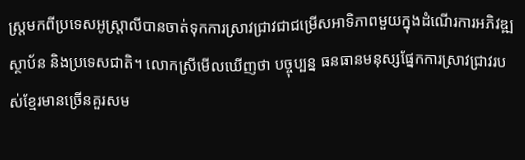ស្រ្តមកពីប្រទេសអូស្ត្រាលីបានចាត់ទុកការស្រាវជ្រាវជាជម្រើសអាទិភាពមួយក្នុងដំណើរការអភិវឌ្ឍស្ថាប័ន និងប្រទេសជាតិ។ លោកស្រីមើលឃើញថា បច្ចុប្បន្ន ធនធានមនុស្សផ្នែកការស្រាវជ្រាវរបស់ខ្មែរមានច្រើនគួរសម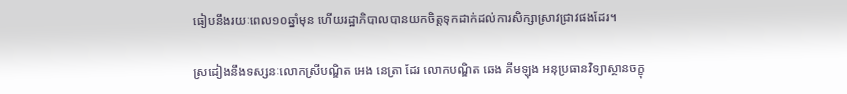ធៀបនឹងរយៈពេល១០ឆ្នាំមុន ហើយរដ្ឋាភិបាលបានយកចិត្តទុកដាក់ដល់ការសិក្សាស្រាវជ្រាវផងដែរ។

ស្រដៀងនឹងទស្សនៈលោកស្រីបណ្ឌិត អេង នេត្រា ដែរ លោកបណ្ឌិត ឆេង គីមឡុង អនុប្រធានវិទ្យាស្ថានចក្ខុ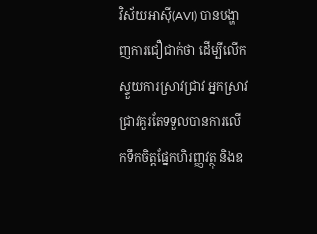វិស័យអាស៊ី(AVI) បានបង្ហាញការជឿជាក់ថា ដើម្បីលើកស្ទួយការស្រាវជ្រាវ អ្នកស្រាវជ្រាវគួរតែទទួលបានការលើកទឹកចិត្តផ្នែកហិរញ្ញវត្ថុ និងឧ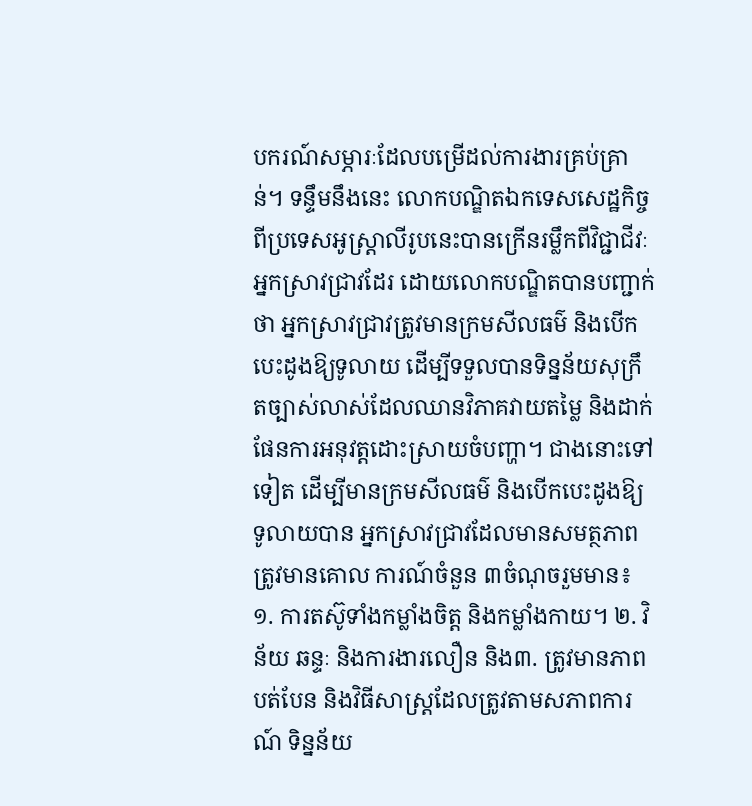បករណ៍សម្ភារៈដែលបម្រើដល់ការងារគ្រប់គ្រាន់។ ទន្ទឹមនឹងនេះ លោកបណ្ឌិតឯកទេសសេដ្ឋកិច្ចពីប្រទេសអូស្ត្រាលីរូបនេះបានក្រើនរម្លឹកពីវិជ្ជាជីវៈអ្នកស្រាវជ្រាវដែរ ដោយលោកបណ្ឌិតបានបញ្ជាក់ថា អ្នកស្រាវជ្រាវត្រូវមានក្រមសីលធម៌ និងបើកបេះដូងឱ្យទូលាយ ដើម្បីទទួលបានទិន្នន័យសុក្រឹតច្បាស់លាស់ដែលឈានវិភាគវាយតម្លៃ និងដាក់ផែនការអនុវត្តដោះស្រាយចំបញ្ហា។ ជាងនោះទៅទៀត ដើម្បីមានក្រមសីលធម៌ និងបើកបេះដូងឱ្យទូលាយបាន អ្នកស្រាវជ្រាវដែលមានសមត្ថភាពត្រូវមានគោល ការណ៍ចំនួន ៣ចំណុចរួមមាន៖ ១. ការតស៊ូទាំងកម្លាំងចិត្ត និងកម្លាំងកាយ។ ២. វិន័យ ឆន្ទៈ និងការងារលឿន និង៣. ត្រូវមានភាពបត់បែន និងវិធីសាស្រ្តដែលត្រូវតាមសភាពការណ៍ ទិន្នន័យ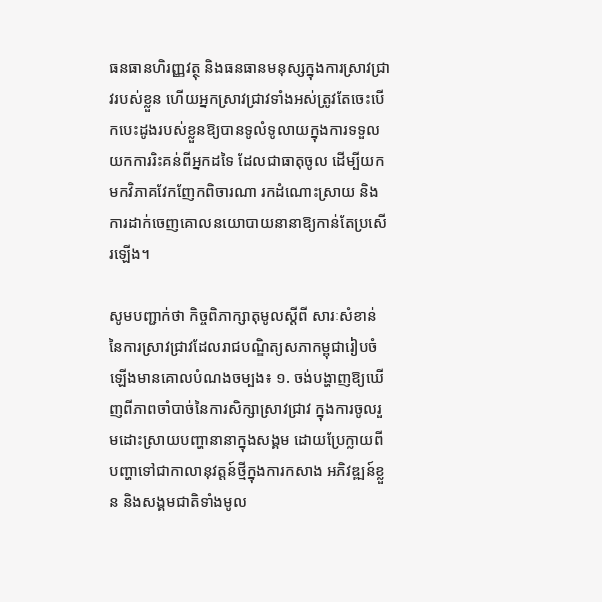ធនធានហិរញ្ញវត្ថុ និងធនធានមនុស្សក្នុងការស្រាវជ្រាវរបស់ខ្លួន ហើយអ្នកស្រាវជ្រាវទាំងអស់ត្រូវតែចេះបើកបេះដូងរបស់ខ្លួនឱ្យបានទូលំទូលាយក្នុងការទទួលយកការរិះគន់ពីអ្នកដទៃ ដែលជាធាតុចូល ដើម្បីយកមកវិភាគវែកញែកពិចារណា រកដំណោះស្រាយ និងការដាក់ចេញគោលនយោបាយនានាឱ្យកាន់តែប្រសើរឡើង។

សូមបញ្ជាក់ថា កិច្ចពិភាក្សាតុមូលស្តីពី សារៈសំខាន់នៃការស្រាវជ្រាវដែលរាជបណ្ឌិត្យសភាកម្ពុជារៀបចំឡើងមានគោលបំណងចម្បង៖ ១. ចង់បង្ហាញឱ្យឃើញពីភាពចាំបាច់នៃការសិក្សាស្រាវជ្រាវ ក្នុងការចូលរួមដោះស្រាយបញ្ហានានាក្នុងសង្គម ដោយប្រែក្លាយពីបញ្ហាទៅជាកាលានុវត្តន៍ថ្មីក្នុងការកសាង អភិវឌ្ឍន៍ខ្លួន និងសង្គមជាតិទាំងមូល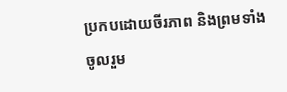ប្រកបដោយចីរភាព និងព្រមទាំងចូលរួម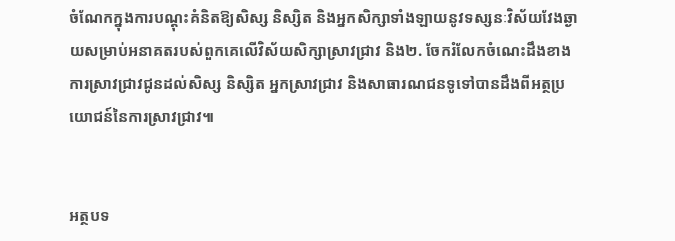ចំណែកក្នុងការបណ្តុះគំនិតឱ្យសិស្ស និស្សិត និងអ្នកសិក្សាទាំងឡាយនូវទស្សនៈវិស័យវែងឆ្ងាយសម្រាប់អនាគតរបស់ពួកគេលើវិស័យសិក្សាស្រាវជ្រាវ និង២. ចែករំលែកចំណេះដឹងខាងការស្រាវជ្រាវជូនដល់សិស្ស និស្សិត អ្នកស្រាវជ្រាវ និងសាធារណជនទូទៅបានដឹងពីអត្ថប្រយោជន៍នៃការស្រាវជ្រាវ៕


អត្ថបទ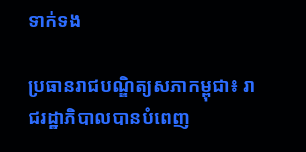ទាក់ទង

ប្រធានរាជបណ្ឌិត្យសភាកម្ពុជា៖ រាជរដ្ឋាភិបាលបានបំពេញ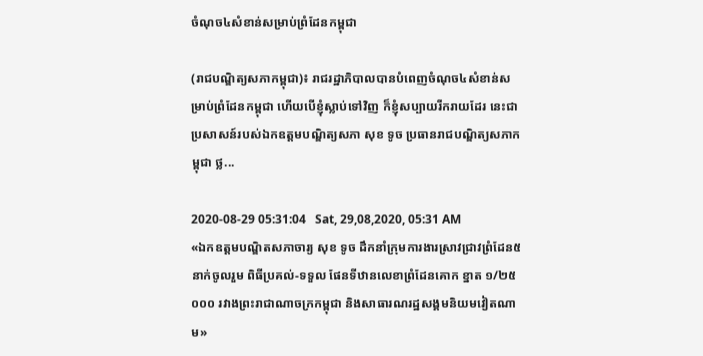ចំណុច៤សំខាន់សម្រាប់ព្រំដែនកម្ពុជា

(រាជបណ្ឌិត្យសភាកម្ពុជា)៖ រាជរដ្ឋាភិបាលបានបំពេញចំណុច៤សំខាន់សម្រាប់ព្រំដែនកម្ពុជា ហើយបើខ្ញុំស្លាប់ទៅវិញ ក៏ខ្ញុំសប្បាយរីករាយដែរ នេះជាប្រសាសន៍របស់ឯកឧត្ដមបណ្ឌិត្យសភា សុខ ទូច ប្រធានរាជបណ្ឌិត្យសភាកម្ពុជា ថ្ល...

2020-08-29 05:31:04   Sat, 29,08,2020, 05:31 AM
«ឯកឧត្តមបណ្ឌិតសភាចារ្យ សុខ ទូច ដឹកនាំក្រុមការងារស្រាវជ្រាវព្រំដែន៥នាក់ចូលរួម ពិធីប្រគល់-ទទួល ផែនទីឋានលេខាព្រំដែនគោក ខ្នាត ១/២៥ ០០០ រវាងព្រះរាជាណាចក្រកម្ពុជា និងសាធារណរដ្ឋសង្គមនិយមវៀតណាម»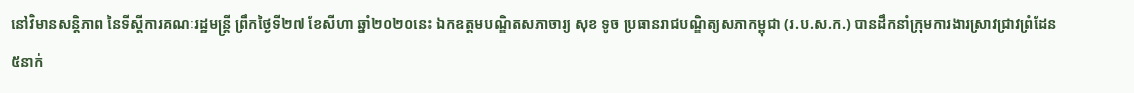នៅវិមានសន្តិភាព នៃទីស្តីការគណៈរដ្ឋមន្រ្តី ព្រឹកថ្ងៃទី២៧ ខែសីហា ឆ្នាំ២០២០នេះ ឯកឧត្តមបណ្ឌិតសភាចារ្យ សុខ ទូច ប្រធានរាជបណ្ឌិត្យសភាកម្ពុជា (រ.ប.ស.ក.) បានដឹកនាំក្រុមការងារស្រាវជ្រាវព្រំដែន៥នាក់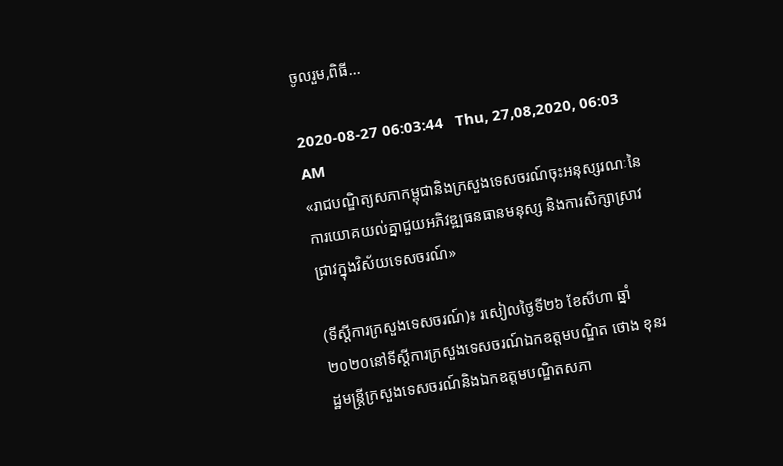ចូលរួម,ពិធី...

2020-08-27 06:03:44   Thu, 27,08,2020, 06:03 AM
«រាជបណ្ឌិត្យសភាកម្ពុជានិងក្រសួងទេសចរណ៍ចុះអនុស្សរណៈនៃការយោគយល់គ្នាជួយអភិវឌ្ឍធនធានមនុស្ស និងការសិក្សាស្រាវជ្រាវក្នុងវិស័យទេសចរណ៍»

(ទីស្តីការក្រសួងទេសចរណ៍)៖ រសៀលថ្ងៃទី២៦ ខែសីហា ឆ្នាំ២០២០នៅទីស្តីការក្រសួងទេសចរណ៍ឯកឧត្តមបណ្ឌិត ថោង ខុនរដ្ឋមន្ត្រីក្រសួងទេសចរណ៍និងឯកឧត្តមបណ្ឌិតសភា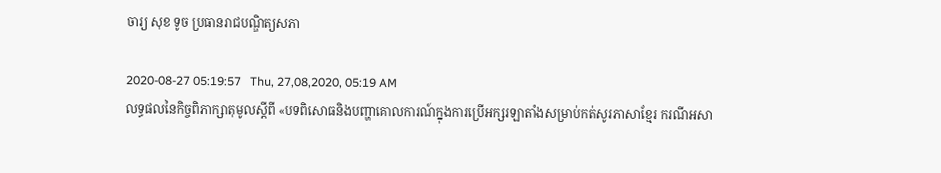ចារ្យ សុខ ទូច ប្រធានរាជបណ្ឌិត្យសភា

2020-08-27 05:19:57   Thu, 27,08,2020, 05:19 AM
លទ្ធផលនៃកិច្ចពិភាក្សាតុមូលស្ដីពី «បទពិសោធនិងបញ្ហាគោលការណ៍ក្នុងការប្រើអក្សរឡាតាំងសម្រាប់កត់សូរភាសាខ្មែរ ករណីអសា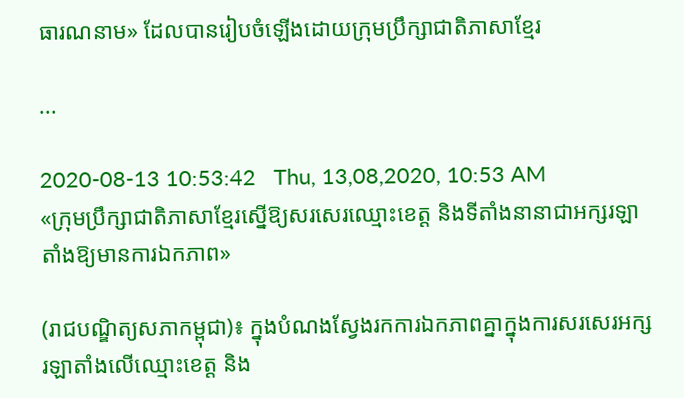ធារណនាម» ដែលបានរៀបចំឡើងដោយក្រុមប្រឹក្សាជាតិភាសាខ្មែរ

...

2020-08-13 10:53:42   Thu, 13,08,2020, 10:53 AM
«ក្រុមប្រឹក្សាជាតិភាសាខ្មែរស្នើឱ្យសរសេរឈ្មោះខេត្ត និងទីតាំងនានាជាអក្សរឡាតាំងឱ្យមានការឯកភាព»

(រាជបណ្ឌិត្យសភាកម្ពុជា)៖ ក្នុងបំណងស្វែងរកការឯកភាពគ្នាក្នុងការសរសេរអក្សរឡាតាំងលើឈ្មោះខេត្ត និង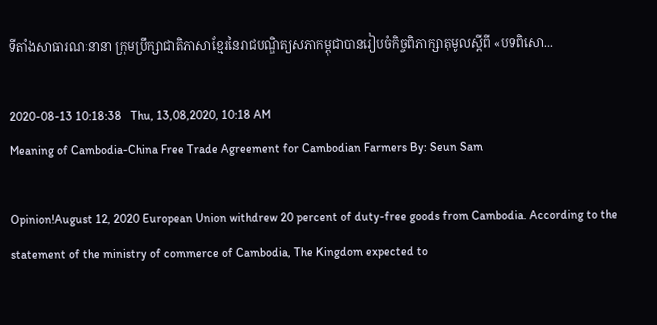ទីតាំងសាធារណៈនានា ក្រុមប្រឹក្សាជាតិភាសាខ្មែរនៃរាជបណ្ឌិត្យសភាកម្ពុជាបានរៀបចំកិច្ចពិភាក្សាតុមូលស្តីពី «បទពិសោ...

2020-08-13 10:18:38   Thu, 13,08,2020, 10:18 AM
Meaning of Cambodia-China Free Trade Agreement for Cambodian Farmers By: Seun Sam

Opinion!August 12, 2020 European Union withdrew 20 percent of duty-free goods from Cambodia. According to the statement of the ministry of commerce of Cambodia, The Kingdom expected to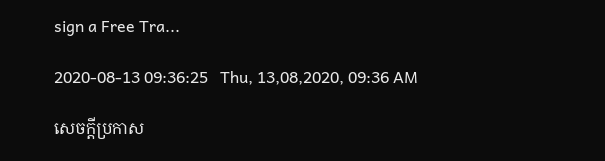sign a Free Tra...

2020-08-13 09:36:25   Thu, 13,08,2020, 09:36 AM

សេចក្តីប្រកាស